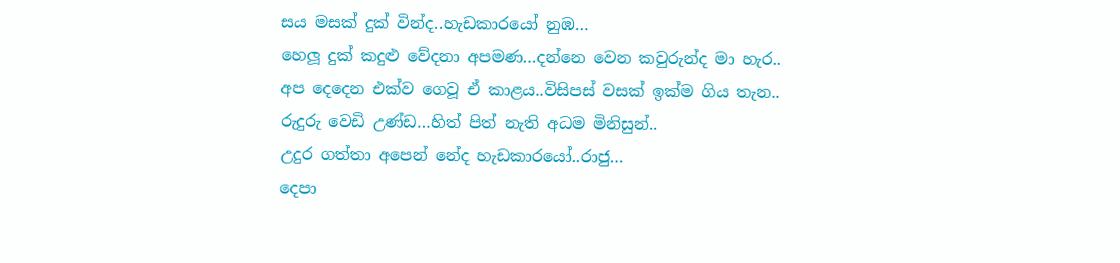සය මසක් දුක් වින්ද..හැඩකාරයෝ නුඹ…
හෙලූ දුක් කදුළු වේදනා අපමණ…දන්නෙ වෙන කවුරුන්ද මා හැර..
අප දෙදෙන එක්ව ගෙවූ ඒ කාළය..විසිපස් වසක් ඉක්ම ගිය තැන..
රුදුරු වෙඩි උණ්ඩ…හිත් පිත් නැති අධම මිනිසුන්..
උදුර ගත්තා අපෙන් නේද හැඩකාරයෝ..රාජු…
දෙපා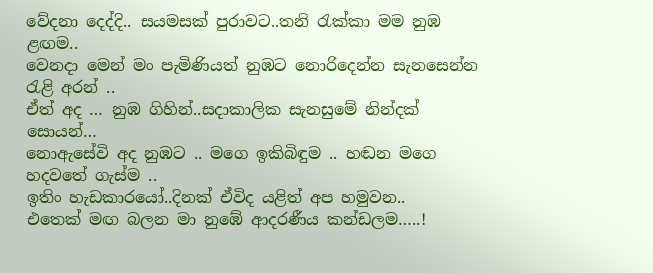වේදනා දෙද්දි.. සයමසක් පුරාවට..තනි රැක්කා මම නුඹ ළඟම..
වෙනදා මෙන් මං පැමිණියත් නුඹට නොරිදෙන්න සැනසෙන්න රැළි අරන් ..
ඒත් අද … නුඹ ගිහින්..සදාකාලික සැනසුමේ නින්දක් සොයන්…
නොඇසේවි අද නුඹට .. මගෙ ඉකිබිඳුම .. හඬන මගෙ හදවතේ ගැස්ම ..
ඉතිං හැඩකාරයෝ..දිනක් ඒවිද යළිත් අප හමුවන..
එතෙක් මඟ බලන මා නුඹේ ආදරණීය කන්ඩලම…..!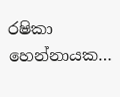රෂිකා හෙන්නායක…